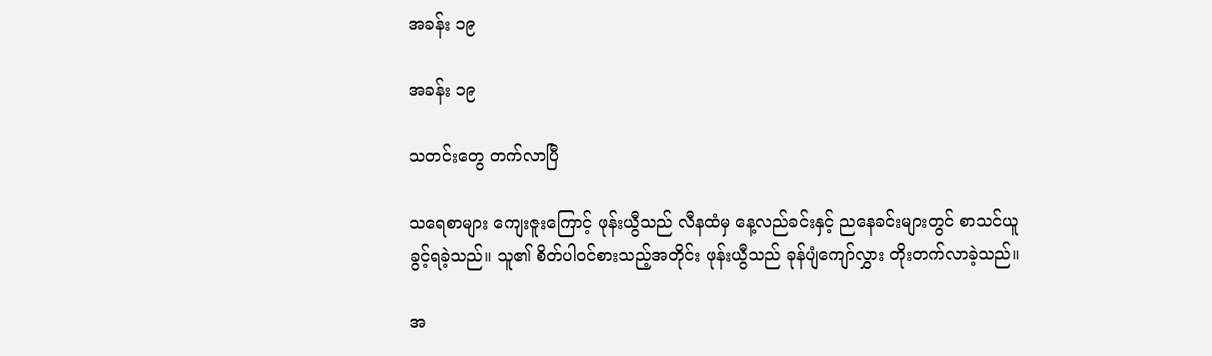အခန်း ၁၉

အခန်း ၁၉

သတင်းတွေ တက်လာပြီ

သရေစာများ ကျေးဇူးကြောင့် ဖုန်းယွီသည် လီနထံမှ နေ့လည်ခင်းနှင့် ညနေခင်းများတွင် စာသင်ယူခွင့်ရခဲ့သည်။ သူ၏ စိတ်ပါဝင်စားသည့်အတိုင်း ဖုန်းယွီသည် ခုန်ပျံကျော်လွှား တိုးတက်လာခဲ့သည်။

အ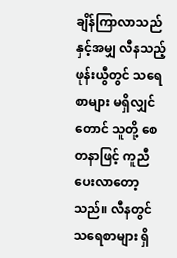ချိန်ကြာလာသည်နှင့်အမျှ လီနသည့် ဖုန်းယွီတွင် သရေစာများ မရှိလျှင်တောင် သူတို့ စေတနာဖြင့် ကူညီပေးလာတော့သည်။ လီနတွင် သရေစာများ ရှိ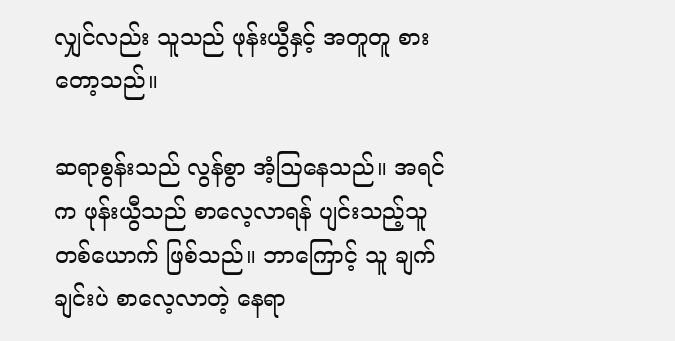လျှင်လည်း သူသည် ဖုန်းယွီနှင့် အတူတူ စားတော့သည်။

ဆရာစွန်းသည် လွန်စွာ အံ့ဩနေသည်။ အရင်က ဖုန်းယွီသည် စာလေ့လာရန် ပျင်းသည့်သူ တစ်ယောက် ဖြစ်သည်။ ဘာကြောင့် သူ ချက်ချင်းပဲ စာလေ့လာတဲ့ နေရာ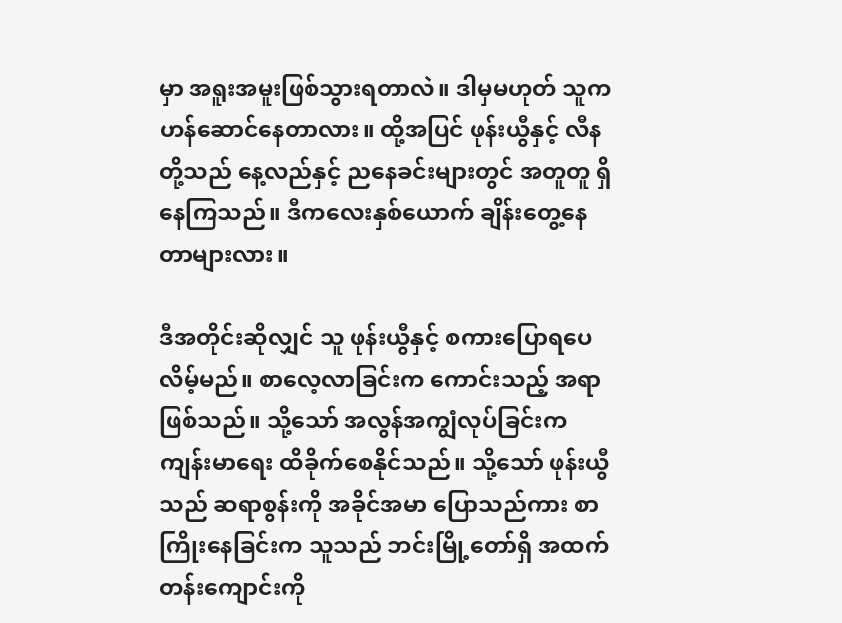မှာ အရူးအမူးဖြစ်သွားရတာလဲ။ ဒါမှမဟုတ် သူက ဟန်ဆောင်နေတာလား။ ထို့အပြင် ဖုန်းယွီနှင့် လီနတို့သည် နေ့လည်နှင့် ညနေခင်းများတွင် အတူတူ ရှိနေကြသည်။ ဒီကလေးနှစ်ယောက် ချိန်းတွေ့နေတာများလား။

ဒီအတိုင်းဆိုလျှင် သူ ဖုန်းယွီနှင့် စကားပြောရပေလိမ့်မည်။ စာလေ့လာခြင်းက ကောင်းသည့် အရာ ဖြစ်သည်။ သို့သော် အလွန်အကျွံလုပ်ခြင်းက ကျန်းမာရေး ထိခိုက်စေနိုင်သည်။ သို့သော် ဖုန်းယွီသည် ဆရာစွန်းကို အခိုင်အမာ ပြောသည်ကား စာကြိုးနေခြင်းက သူသည် ဘင်းမြို့တော်ရှိ အထက်တန်းကျောင်းကို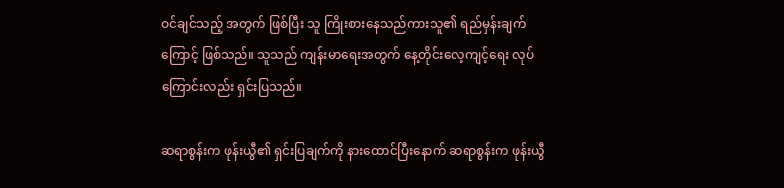ဝင်ချင်သည့် အတွက် ဖြစ်ပြီး သူ ကြိုးစားနေသည်ကားသူ၏ ရည်မှန်းချက်ကြောင့် ဖြစ်သည်။ သူသည် ကျန်းမာရေးအတွက် နေ့တိုင်းလေ့ကျင့်ရေး လုပ်ကြောင်းလည်း ရှင်းပြသည်။

ဆရာစွန်းက ဖုန်းယွီ၏ ရှင်းပြချက်ကို နားထောင်ပြီးနောက် ဆရာစွန်းက ဖုန်းယွီ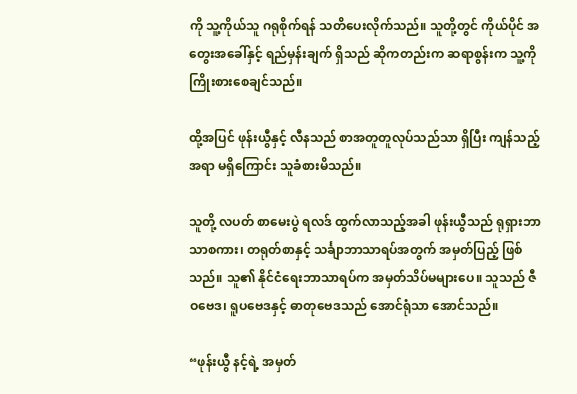ကို သူ့ကိုယ်သူ ဂရုစိုက်ရန် သတိပေးလိုက်သည်။ သူတို့တွင် ကိုယ်ပိုင် အတွေးအခေါ်နှင့် ရည်မှန်းချက် ရှိသည် ဆိုကတည်းက ဆရာစွန်းက သူ့ကို ကြိုးစားစေချင်သည်။

ထို့အပြင် ဖုန်းယွီနှင့် လီနသည် စာအတူတူလုပ်သည်သာ ရှိပြီး ကျန်သည့်အရာ မရှိကြောင်း သူခံစားမိသည်။

သူတို့ လပတ် စာမေးပွဲ ရလဒ် ထွက်လာသည့်အခါ ဖုန်းယွီသည် ရုရှားဘာသာစကား၊ တရုတ်စာနှင့် သင်္ချာဘာသာရပ်အတွက် အမှတ်ပြည့် ဖြစ်သည်။ သူ၏ နိုင်ငံရေးဘာသာရပ်က အမှတ်သိပ်မများပေ။ သူသည် ဇီဝဗေဒ၊ ရူပဗေဒနှင့် ဓာတုဗေဒသည် အောင်ရုံသာ အောင်သည်။

“ဖုန်းယွီ နင့်ရဲ့ အမှတ်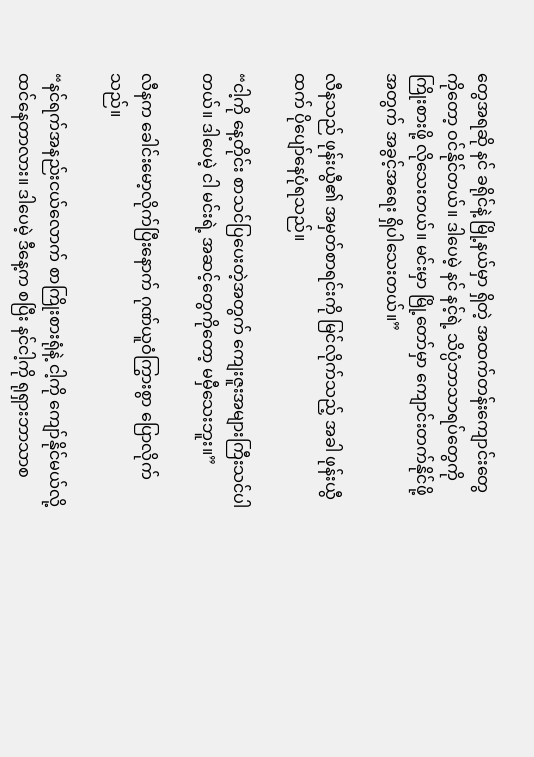တွေအရဆို နင် ခရိုင်နဲ့ မြို့နယ်မှာ ရှိတဲ့ အထက်တန်းကျောင်းတွေကိုတော့ ဝင်နိုင်တယ်။ ဒါပေမဲ့ နင် နင့်ရဲ့ သိပ္ပံဘာသာရပ်တွေကို ကြိုးစားဖို့ လိုသေးတယ်။ မင်းမှာ မြို့တော်မှာ ကျောင်းတက်နိုင်ဖို့ အတွက် အခွင့်အရေး ရှိပါသေးတယ်။”

လီနသည် ဖုန်းယွီ၏ အမှတ်စာရင်းကို မြင်လိုက်သည့် အခါ ဖုန်းယွီထက် ပိုပျော်နေပုံရသည်။

“ငါ့ကို နေ့တိုင်း စာသင်ပြပေးတဲ့အတွက် ကျေးဇူးအများကြီးသင်ပါတယ်။ ဒါပေမဲ့ ငါ မင်းရဲ့ အဆင့်တွေကိုတော့ မမှီသေးဘူး။”

လီနက ခေါင်းမော့လိုက်ပြီးနောက် ဂုဏ်ယူဝံကြွားစွာ ပြောလိုက်သည်။

“နင်ရက်အနည်းငယ်လောက် စာကြိုးစားရုံနဲ့ ငါ့ကို ကျော်နိုင်မယ်လို့ ထင်နေတာလား။ ဒါပေမဲ့ ဒီနေ့က စပြီး နင်ငါ့ကို ရုရှားဘာသာစ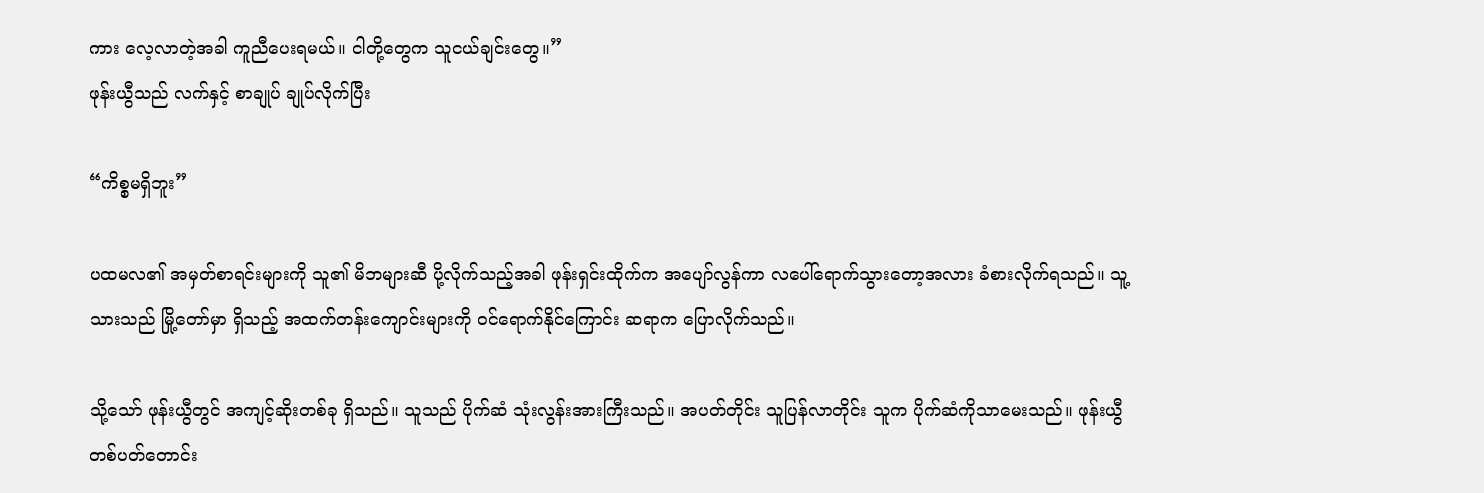ကား လေ့လာတဲ့အခါ ကူညီပေးရမယ်။ ငါတို့တွေက သူငယ်ချင်းတွေ။”
ဖုန်းယွီသည် လက်နှင့် စာချုပ် ချုပ်လိုက်ပြီး

“ကိစ္စမရှိဘူး”

ပထမလ၏ အမှတ်စာရင်းများကို သူ၏ မိဘများဆီ ပို့လိုက်သည့်အခါ ဖုန်းရှင်းထိုက်က အပျော်လွန်ကာ လပေါ်ရောက်သွားတော့အလား ခံစားလိုက်ရသည်။ သူ့သားသည် မြို့တော်မှာ ရှိသည့် အထက်တန်းကျောင်းများကို ဝင်ရောက်နိုင်ကြောင်း ဆရာက ပြောလိုက်သည်။

သို့သော် ဖုန်းယွီတွင် အကျင့်ဆိုးတစ်ခု ရှိသည်။ သူသည် ပိုက်ဆံ သုံးလွန်းအားကြီးသည်။ အပတ်တိုင်း သူပြန်လာတိုင်း သူက ပိုက်ဆံကိုသာမေးသည်။ ဖုန်းယွီ တစ်ပတ်တောင်း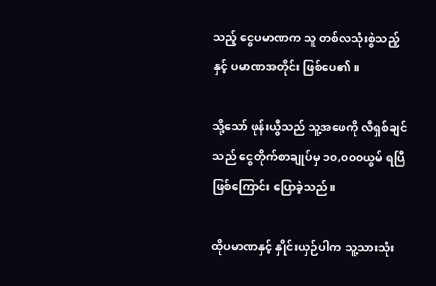သည့် ငွေပမာဏက သူ တစ်လသုံးစွဲသည့် နှင့် ပမာဏအတိုင်း ဖြစ်ပေ၏။

သို့သော် ဖုန်းယွီသည် သူ့အဖေကို လီရှစ်ချင်သည် ငွေတိုက်စာချုပ်မှ ၁၀,၀၀၀ယွမ် ရပြီ ဖြစ်ကြောင်း ပြောခဲ့သည်။

ထိုပမာဏနှင့် နှိုင်းယှဉ်ပါက သူ့သားသုံး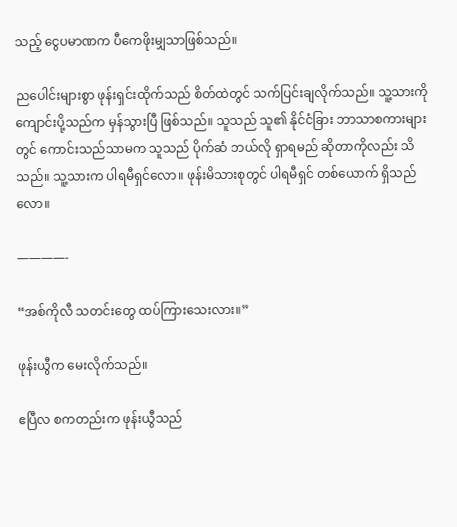သည့် ငွေပမာဏက ပီကေဖိုးမျှသာဖြစ်သည်။

ညပေါင်းများစွာ ဖုန်းရှင်းထိုက်သည် စိတ်ထဲတွင် သက်ပြင်းချလိုက်သည်။ သူ့သားကို ကျောင်းပို့သည်က မှန်သွားပြီ ဖြစ်သည်။ သူသည် သူ၏ နိုင်ငံခြား ဘာသာစကားများတွင် ကောင်းသည်သာမက သူသည် ပိုက်ဆံ ဘယ်လို ရှာရမည် ဆိုတာကိုလည်း သိသည်။ သူ့သားက ပါရမီရှင်လော။ ဖုန်းမိသားစုတွင် ပါရမီရှင် တစ်ယောက် ရှိသည်လော။

————-

“အစ်ကိုလီ သတင်းတွေ ထပ်ကြားသေးလား။”

ဖုန်းယွီက မေးလိုက်သည်။

ဧပြီလ စကတည်းက ဖုန်းယွီသည်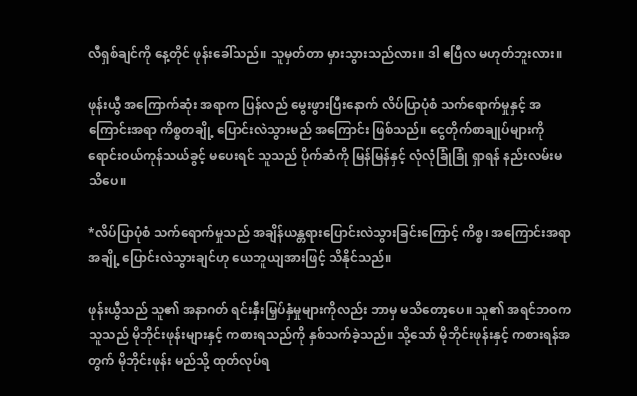လီရှစ်ချင်ကို နေ့တိုင် ဖုန်းခေါ်သည်။ သူမှတ်တာ မှားသွားသည်လား။ ဒါ ဧပြီလ မဟုတ်ဘူးလား။

ဖုန်းယွီ အကြောက်ဆုံး အရာက ပြန်လည် မွေးဖွားပြီးနောက် လိပ်ပြာပုံစံ သက်ရောက်မှုနှင့် အကြောင်းအရာ ကိစ္စတချို့ ပြောင်းလဲသွားမည် အကြောင်း ဖြစ်သည်။ ငွေတိုက်စာချုပ်များကို ရောင်းဝယ်ကုန်သယ်ခွင့် မပေးရင် သူသည် ပိုက်ဆံကို မြန်မြန်နှင့် လုံလုံခြုံခြုံ ရှာရန် နည်းလမ်းမသိပေ။

*လိပ်ပြာပုံစံ သက်ရောက်မှုသည် အချိန်ယန္တရားပြောင်းလဲသွားခြင်းကြောင့် ကိစ္စ၊ အကြောင်းအရာ အချို့ ပြောင်းလဲသွားချင်ဟု ယေဘူယျအားဖြင့် သိနိုင်သည်။

ဖုန်းယွီသည် သူ၏ အနာဂတ် ရင်းနှီးမြှပ်နှံမှုများကိုလည်း ဘာမှ မသိတော့ပေ။ သူ၏ အရင်ဘဝက သူသည် မိုဘိုင်းဖုန်းများနှင့် ကစားရသည်ကို နှစ်သက်ခဲ့သည်။ သို့သော် မိုဘိုင်းဖုန်းနှင့် ကစားရန်အတွက် မိုဘိုင်းဖုန်း မည်သို့ ထုတ်လုပ်ရ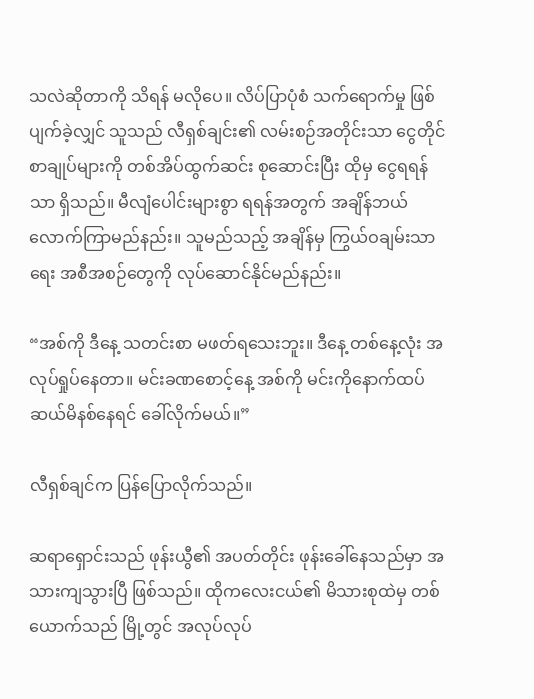သလဲဆိုတာကို သိရန် မလိုပေ။ လိပ်ပြာပုံစံ သက်ရောက်မှု ဖြစ်ပျက်ခဲ့လျှင် သူသည် လီရှစ်ချင်း၏ လမ်းစဉ်အတိုင်းသာ ငွေတိုင်စာချုပ်များကို တစ်အိပ်ထွက်ဆင်း စုဆောင်းပြီး ထိုမှ ငွေရရန်သာ ရှိသည်။ မီလျံပေါင်းများစွာ ရရန်အတွက် အချိန်ဘယ်လောက်ကြာမည်နည်း။ သူမည်သည့် အချိန်မှ ကြွယ်ဝချမ်းသာရေး အစီအစဉ်တွေကို လုပ်ဆောင်နိုင်မည်နည်း။

“အစ်ကို ဒီနေ့ သတင်းစာ မဖတ်ရသေးဘူး။ ဒီနေ့ တစ်နေ့လုံး အလုပ်ရှုပ်နေတာ။ မင်းခဏစောင့်နေ့ အစ်ကို မင်းကိုနောက်ထပ် ဆယ်မိနစ်နေရင် ခေါ်လိုက်မယ်။”

လီရှစ်ချင်က ပြန်ပြောလိုက်သည်။

ဆရာရှောင်းသည် ဖုန်းယွီ၏ အပတ်တိုင်း ဖုန်းခေါ်နေသည်မှာ အသားကျသွားပြီ ဖြစ်သည်။ ထိုကလေးငယ်၏ မိသားစုထဲမှ တစ်ယောက်သည် မြို့တွင် အလုပ်လုပ်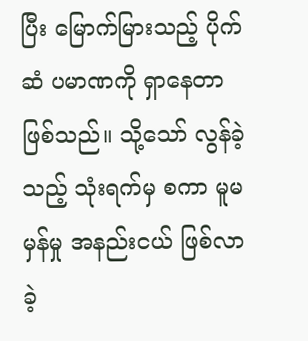ပြီး မြောက်မြားသည့် ပိုက်ဆံ ပမာဏကို ရှာနေတာ ဖြစ်သည်။ သို့သော် လွန်ခဲ့သည့် သုံးရက်မှ စကာ မူမမှန်မှု အနည်းငယ် ဖြစ်လာခဲ့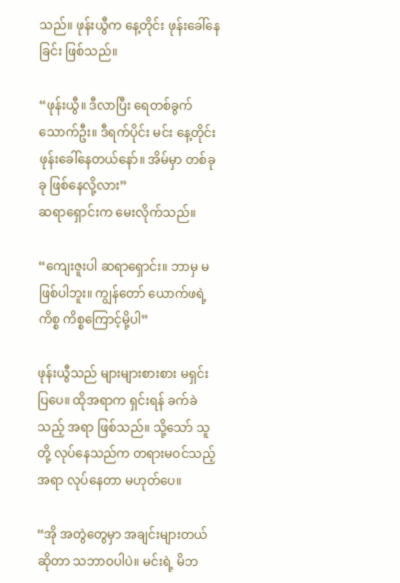သည်။ ဖုန်းယွီက နေ့တိုင်း ဖုန်းခေါ်နေခြင်း ဖြစ်သည်။

“ဖုန်းယွီ။ ဒီလာပြီး ရေတစ်ခွက်သောက်ဦး။ ဒီရက်ပိုင်း မင်း နေ့တိုင်း ဖုန်းခေါ်နေတယ်နော်။ အိမ်မှာ တစ်ခုခု ဖြစ်နေလို့လား”
ဆရာရှောင်းက မေးလိုက်သည်။

“ကျေးဇူးပါ ဆရာရှောင်း။ ဘာမှ မဖြစ်ပါဘူး။ ကျွန်တော် ယောက်ဖရဲ့ကိစ္စ ကိစ္စကြောင့်မို့ပါ”

ဖုန်းယွီသည် များများစားစား မရှင်းပြပေ။ ထိုအရာက ရှင်းရန် ခက်ခဲသည့် အရာ ဖြစ်သည်။ သို့သော် သူတို့ လုပ်နေသည်က တရားမဝင်သည့် အရာ လုပ်နေတာ မဟုတ်ပေ။

“အို အတွဲတွေမှာ အချင်းများတယ်ဆိုတာ သဘာဝပါပဲ။ မင်းရဲ့ မိဘ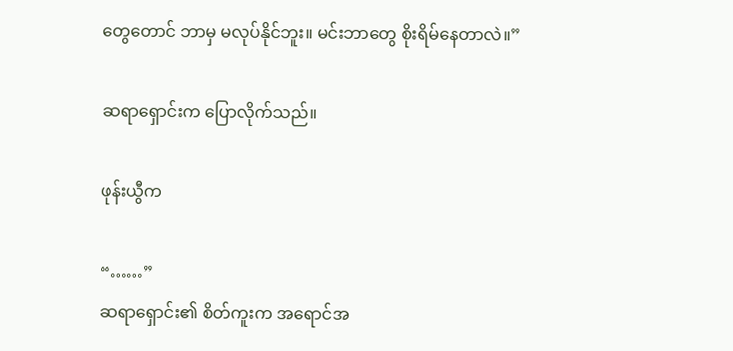တွေတောင် ဘာမှ မလုပ်နိုင်ဘူး။ မင်းဘာတွေ စိုးရိမ်နေတာလဲ။”

ဆရာရှောင်းက ပြောလိုက်သည်။

ဖုန်းယွီက

“……”
ဆရာရှောင်း၏ စိတ်ကူးက အရောင်အ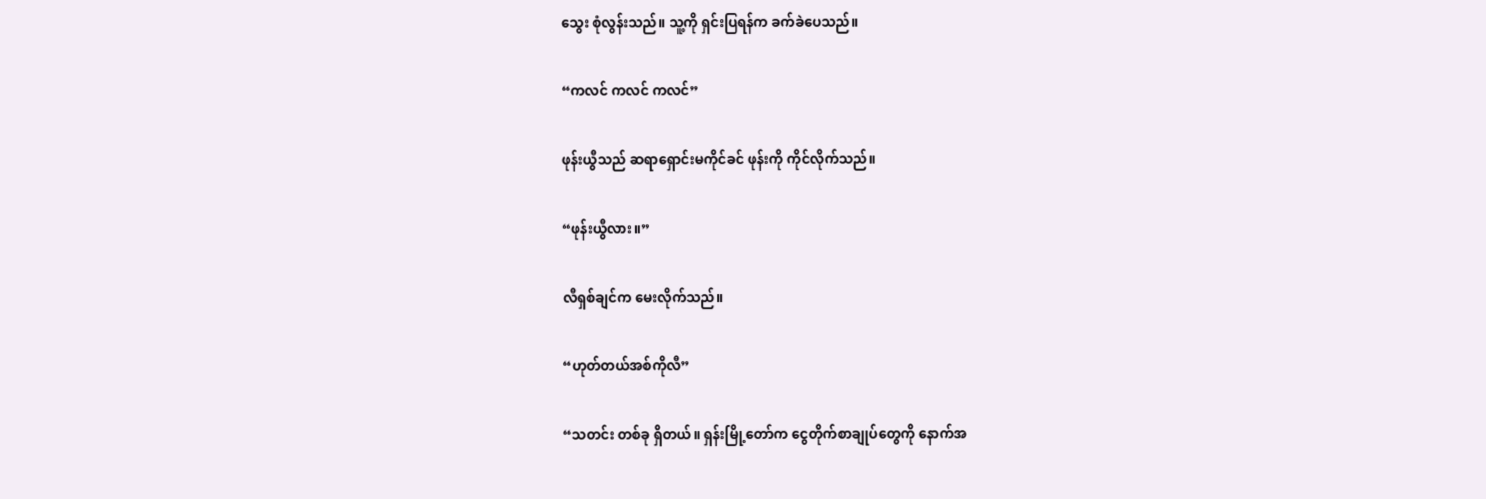သွေး စုံလွန်းသည်။ သူ့ကို ရှင်းပြရန်က ခက်ခဲပေသည်။

“ကလင် ကလင် ကလင်”

ဖုန်းယွီသည် ဆရာရှောင်းမကိုင်ခင် ဖုန်းကို ကိုင်လိုက်သည်။

“ဖုန်းယွီလား။”

လီရှစ်ချင်က မေးလိုက်သည်။

“ဟုတ်တယ်အစ်ကိုလီ”

“သတင်း တစ်ခု ရှိတယ်။ ရှန်းမြို့တော်က ငွေတိုက်စာချုပ်တွေကို နောက်အ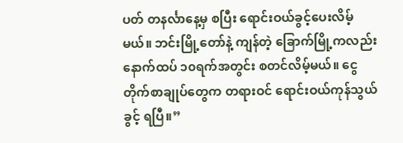ပတ် တနင်္လာနေ့မှ စပြီး ရောင်းဝယ်ခွင့်ပေးလိမ့်မယ်။ ဘင်းမြို့တော်နဲ့ ကျန်တဲ့ ခြောက်မြို့ကလည်း နောက်ထပ် ၁၀ရက်အတွင်း စတင်လိမ့်မယ်။ ငွေတိုက်စာချုပ်တွေက တရားဝင် ရောင်းဝယ်ကုန်သွယ်ခွင့် ရပြီ။”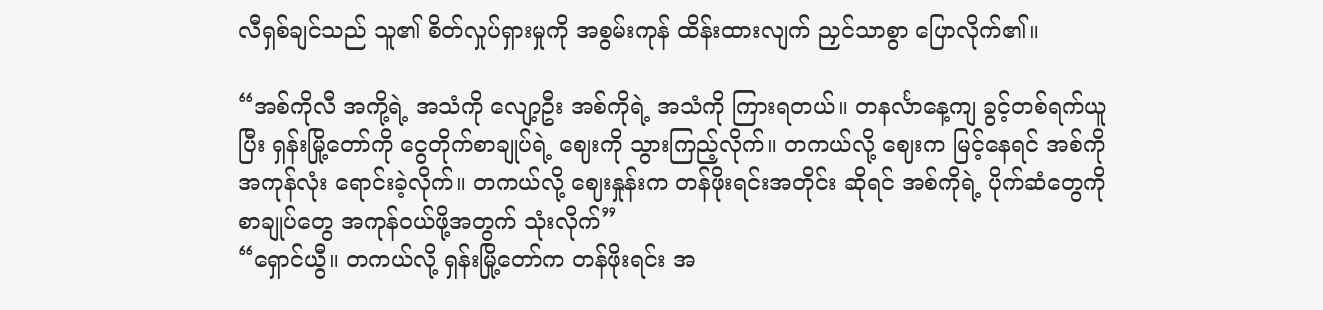လီရှစ်ချင်သည် သူ၏ စိတ်လှုပ်ရှားမှုကို အစွမ်းကုန် ထိန်းထားလျက် ညှင်သာစွာ ပြောလိုက်၏။

“အစ်ကိုလီ အကို့ရဲ့ အသံကို လျော့ဦး အစ်ကိုရဲ့ အသံကို ကြားရတယ်။ တနင်္လာနေ့ကျ ခွင့်တစ်ရက်ယူပြီး ရှန်းမြို့တော်ကို ငွေတိုက်စာချုပ်ရဲ့ ဈေးကို သွားကြည့်လိုက်။ တကယ်လို့ ဈေးက မြင့်နေရင် အစ်ကို အကုန်လုံး ရောင်းခဲ့လိုက်။ တကယ်လို့ ဈေးနှုန်းက တန်ဖိုးရင်းအတိုင်း ဆိုရင် အစ်ကိုရဲ့ ပိုက်ဆံတွေကို စာချုပ်တွေ အကုန်ဝယ်ဖို့အတွက် သုံးလိုက်”
“ရှောင်ယွီ။ တကယ်လို့ ရှန်းမြို့တော်က တန်ဖိုးရင်း အ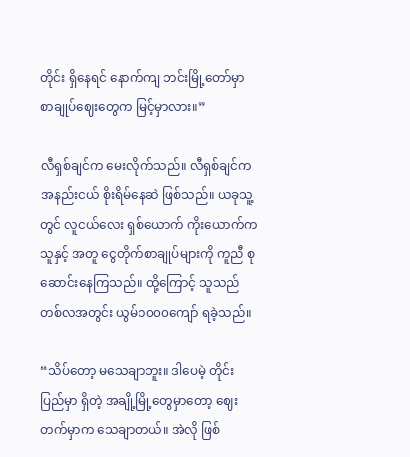တိုင်း ရှိနေရင် နောက်ကျ ဘင်းမြို့တော်မှာ စာချုပ်ဈေးတွေက မြင့်မှာလား။”

လီရှစ်ချင်က မေးလိုက်သည်။ လီရှစ်ချင်က အနည်းငယ် စိုးရိမ်နေဆဲ ဖြစ်သည်။ ယခုသူ့တွင် လူငယ်လေး ရှစ်ယောက် ကိုးယောက်က သူနှင့် အတူ ငွေတိုက်စာချုပ်များကို ကူညီ စုဆောင်းနေကြသည်။ ထို့ကြောင့် သူသည် တစ်လအတွင်း ယွမ်၁၀၀၀ကျော် ရခဲ့သည်။

“သိပ်တော့ မသေချာဘူး။ ဒါပေမဲ့ တိုင်းပြည်မှာ ရှိတဲ့ အချို့မြို့တွေမှာတော့ ဈေးတက်မှာက သေချာတယ်။ အဲလို ဖြစ်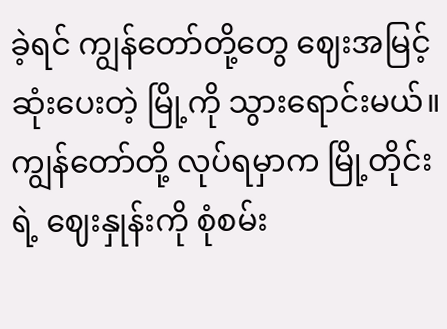ခဲ့ရင် ကျွန်တော်တို့တွေ ဈေးအမြင့်ဆုံးပေးတဲ့ မြို့ကို သွားရောင်းမယ်။ ကျွန်တော်တို့ လုပ်ရမှာက မြို့တိုင်းရဲ့ ဈေးနှုန်းကို စုံစမ်း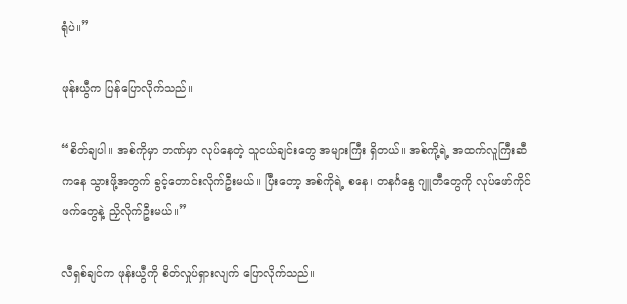ရုံပဲ။”

ဖုန်းယွီက ပြန်ပြောလိုက်သည်။

“စိတ်ချပါ။ အစ်ကိုမှာ ဘဏ်မှာ လုပ်နေတဲ့ သူငယ်ချင်းတွေ အများကြီး ရှိတယ်။ အစ်ကို့ရဲ့ အထက်လူကြီးဆီကနေ သွားဖို့အတွက် ခွင့်တောင်းလိုက်ဦးမယ်။ ပြီးတော့ အစ်ကိုရဲ့ စနေ၊ တနင်္ဂနွေ ဂျူတီတွေကို လုပ်ဖော်ကိုင်ဖက်တွေနဲ့ ညှိလိုက်ဦးမယ်။”

လီရှစ်ချင်က ဖုန်းယွီကို စိတ်လှုပ်ရှားလျက် ပြောလိုက်သည်။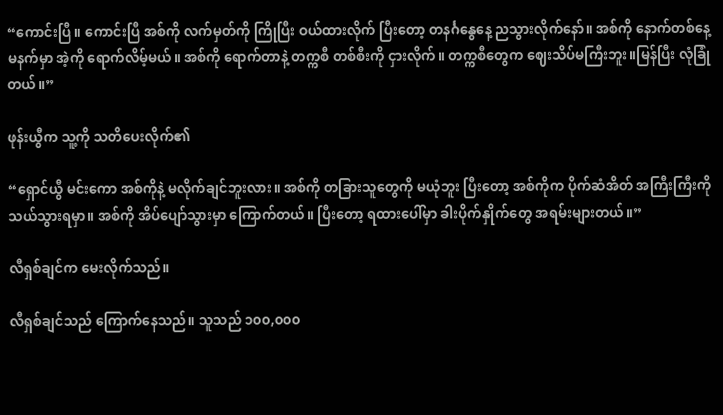“ကောင်းပြီ။ ကောင်းပြီ အစ်ကို လက်မှတ်ကို ကြိုပြီး ဝယ်ထားလိုက် ပြီးတော့ တနင်္ဂနွေနေ့ ညသွားလိုက်နော်။ အစ်ကို နောက်တစ်နေ့ မနက်မှာ အဲ့ကို ရောက်လိမ့်မယ်။ အစ်ကို ရောက်တာနဲ့ တက္ကစီ တစ်စီးကို ငှားလိုက်။ တက္ကစီတွေက ဈေးသိပ်မကြီးဘူး။မြန်ပြီး လုံခြုံတယ်။”

ဖုန်းယွီက သူ့ကို သတိပေးလိုက်၏

“ရှောင်ယွီ မင်းကော အစ်ကိုနဲ့ မလိုက်ချင်ဘူးလား။ အစ်ကို တခြားသူတွေကို မယုံဘူး ပြီးတော့ အစ်ကိုက ပိုက်ဆံအိတ် အကြီးကြီးကိုသယ်သွားရမှာ။ အစ်ကို အိပ်ပျော်သွားမှာ ကြောက်တယ်။ ပြီးတော့ ရထားပေါ်မှာ ခါးပိုက်နှိုက်တွေ အရမ်းများတယ်။”

လီရှစ်ချင်က မေးလိုက်သည်။

လီရှစ်ချင်သည် ကြောက်နေသည်။ သူသည် ၁၀၀,၀၀၀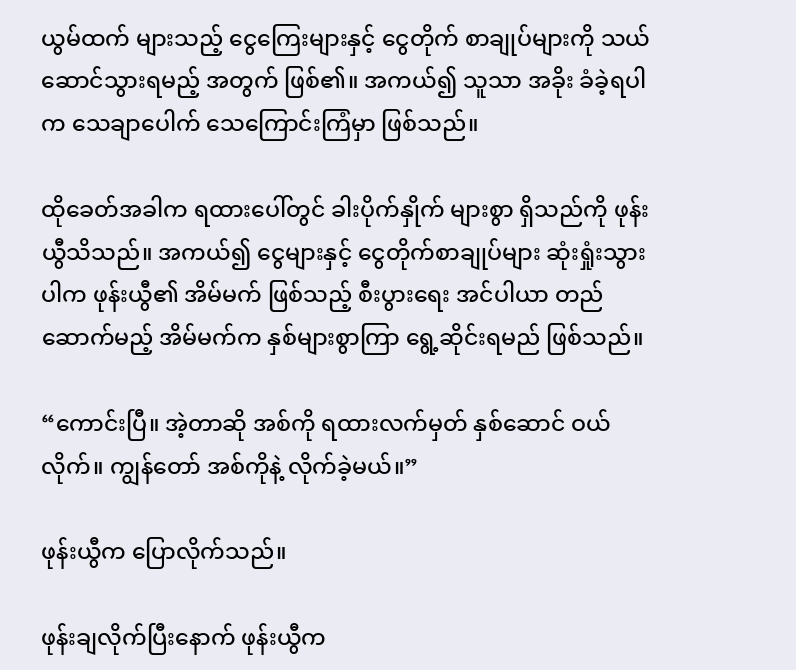ယွမ်ထက် များသည့် ငွေကြေးများနှင့် ငွေတိုက် စာချုပ်များကို သယ်ဆောင်သွားရမည့် အတွက် ဖြစ်၏။ အကယ်၍ သူသာ အခိုး ခံခဲ့ရပါက သေချာပေါက် သေကြောင်းကြံမှာ ဖြစ်သည်။

ထိုခေတ်အခါက ရထားပေါ်တွင် ခါးပိုက်နှိုက် များစွာ ရှိသည်ကို ဖုန်းယွီသိသည်။ အကယ်၍ ငွေများနှင့် ငွေတိုက်စာချုပ်များ ဆုံးရှုံးသွားပါက ဖုန်းယွီ၏ အိမ်မက် ဖြစ်သည့် စီးပွားရေး အင်ပါယာ တည်ဆောက်မည့် အိမ်မက်က နှစ်များစွာကြာ ရွေ့ဆိုင်းရမည် ဖြစ်သည်။

“ကောင်းပြီ။ အဲ့တာဆို အစ်ကို ရထားလက်မှတ် နှစ်ဆောင် ဝယ်လိုက်။ ကျွန်တော် အစ်ကိုနဲ့ လိုက်ခဲ့မယ်။”

ဖုန်းယွီက ပြောလိုက်သည်။

ဖုန်းချလိုက်ပြီးနောက် ဖုန်းယွီက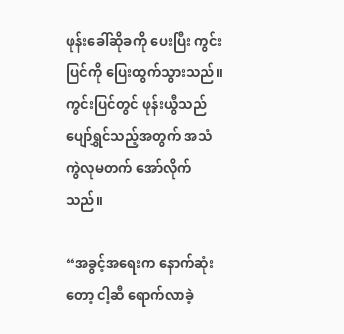ဖုန်းခေါ်ဆိုခကို ပေးပြီး ကွင်းပြင်ကို ပြေးထွက်သွားသည်။ ကွင်းပြင်တွင် ဖုန်းယွီသည် ပျော်ရွှင်သည့်အတွက် အသံကွဲလုမတက် အော်လိုက်သည်။

“အခွင့်အရေးက နောက်ဆုံးတော့ ငါ့ဆီ ရောက်လာခဲ့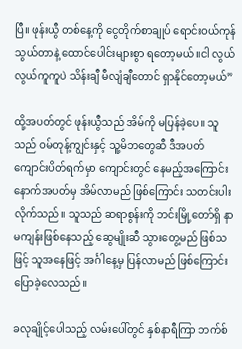ပြီ။ ဖုန်းယွီ တစ်နေ့ကို ငွေတိုက်စာချုပ် ရောင်းဝယ်ကုန်သွယ်တာနဲ့ ထောင်ပေါင်းများစွာ ရတော့မယ်။ငါ လွယ်လွယ်ကူကူပဲ သိန်းချီ မီလျံချီတောင် ရှာနိုင်တော့မယ်”

ထို့အပတ်တွင် ဖုန်းယွီသည် အိမ်ကို မပြန်ခဲ့ပေ။ သူသည် ဝမ်တုန့်ကျွင်းနှင့် သူ့မိဘတွေဆီ ဒီအပတ် ကျောင်းပိတ်ရက်မှာ ကျောင်းတွင် နေမည့်အကြောင်း နောက်အပတ်မှ အိမ်လာမည် ဖြစ်ကြောင်း သတင်းပါးလိုက်သည်။ သူသည် ဆရာစွန်းကို ဘင်းမြို့တော်ရှိ နာမကျန်းဖြစ်နေသည့် ဆွေမျိုးဆီ သွားတွေ့မည် ဖြစ်သဖြင့် သူအနေဖြင့် အင်္ဂါနေ့မှ ပြန်လာမည် ဖြစ်ကြောင်း ပြောခဲ့လေသည်။

ခလုချိုင့်ပေါသည့် လမ်းပေါ်တွင် နှစ်နာရီကြာ ဘက်စ်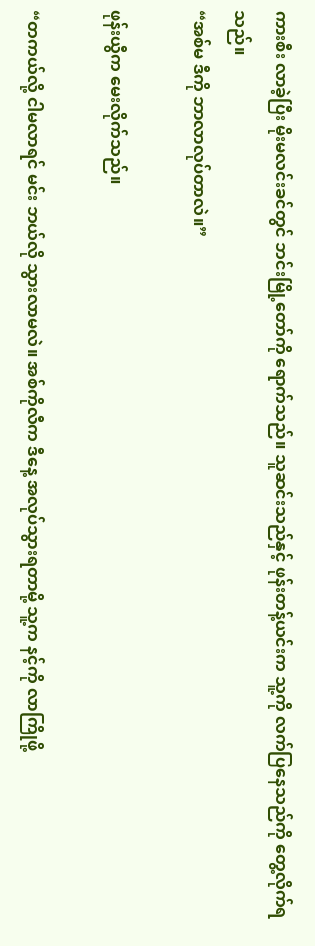ကားစီး လာခဲ့ပြီး မိုးမလင်းခင်တွင် ဘင်းမြို့တော်ကို ရောက်သည်။ သူဆင်းသည်နှင့် ဖုန်းတန့်ယင်းက သူ့ကို လက်ပြနေသည်ကို တွေ့လိုက်ရသည်။
“အစ်မ ဒီကို ဘာလာလုပ်တာလဲ။”

ဖုန်းယွီက မေးလိုက်သည်။

“တကယ်လို့ ငါမလာရင် မင်း ဘယ်လို သွားလာမလဲ။ အစ်ကိုလီက ဒီနေ့ အလုပ်သွားရတာမို့ သူ့က နင့်ကို လာကြိုဖို့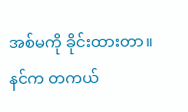အစ်မကို ခိုင်းထားတာ။ နင်က တကယ်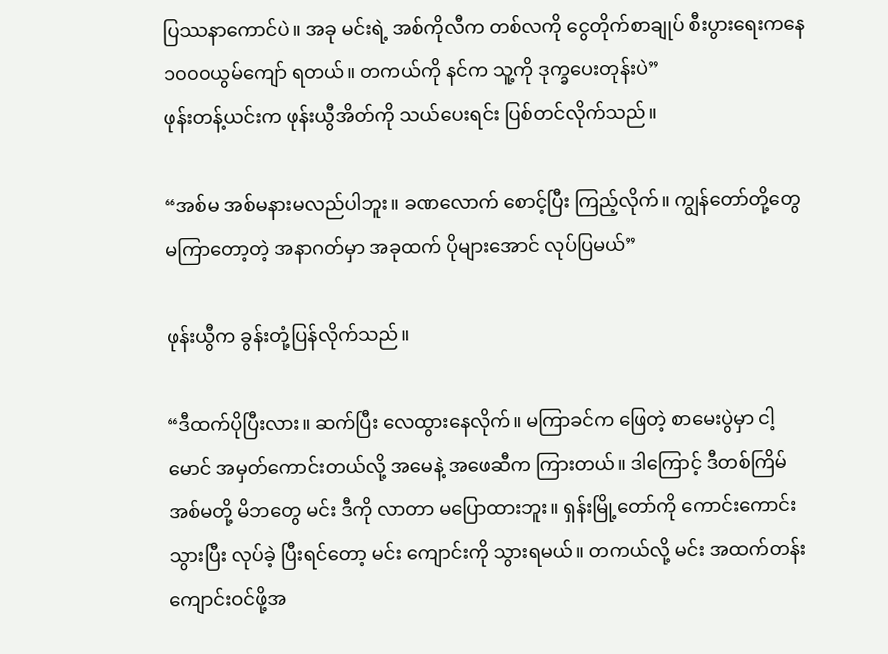ပြဿနာကောင်ပဲ။ အခု မင်းရဲ့ အစ်ကိုလီက တစ်လကို ငွေတိုက်စာချုပ် စီးပွားရေးကနေ ၁၀၀၀ယွမ်ကျော် ရတယ်။ တကယ်ကို နင်က သူ့ကို ဒုက္ခပေးတုန်းပဲ”
ဖုန်းတန့်ယင်းက ဖုန်းယွီအိတ်ကို သယ်ပေးရင်း ပြစ်တင်လိုက်သည်။

“အစ်မ အစ်မနားမလည်ပါဘူး။ ခဏလောက် စောင့်ပြီး ကြည့်လိုက်။ ကျွန်တော်တို့တွေ မကြာတော့တဲ့ အနာဂတ်မှာ အခုထက် ပိုများအောင် လုပ်ပြမယ်”

ဖုန်းယွီက ခွန်းတုံ့ပြန်လိုက်သည်။

“ဒီထက်ပိုပြီးလား။ ဆက်ပြီး လေထွားနေလိုက်။ မကြာခင်က ဖြေတဲ့ စာမေးပွဲမှာ ငါ့မောင် အမှတ်ကောင်းတယ်လို့ အမေနဲ့ အဖေဆီက ကြားတယ်။ ဒါကြောင့် ဒီတစ်ကြိမ် အစ်မတို့ မိဘတွေ မင်း ဒီကို လာတာ မပြောထားဘူး။ ရှန်းမြို့တော်ကို ကောင်းကောင်းသွားပြီး လုပ်ခဲ့ ပြီးရင်တော့ မင်း ကျောင်းကို သွားရမယ်။ တကယ်လို့ မင်း အထက်တန်းကျောင်းဝင်ဖို့အ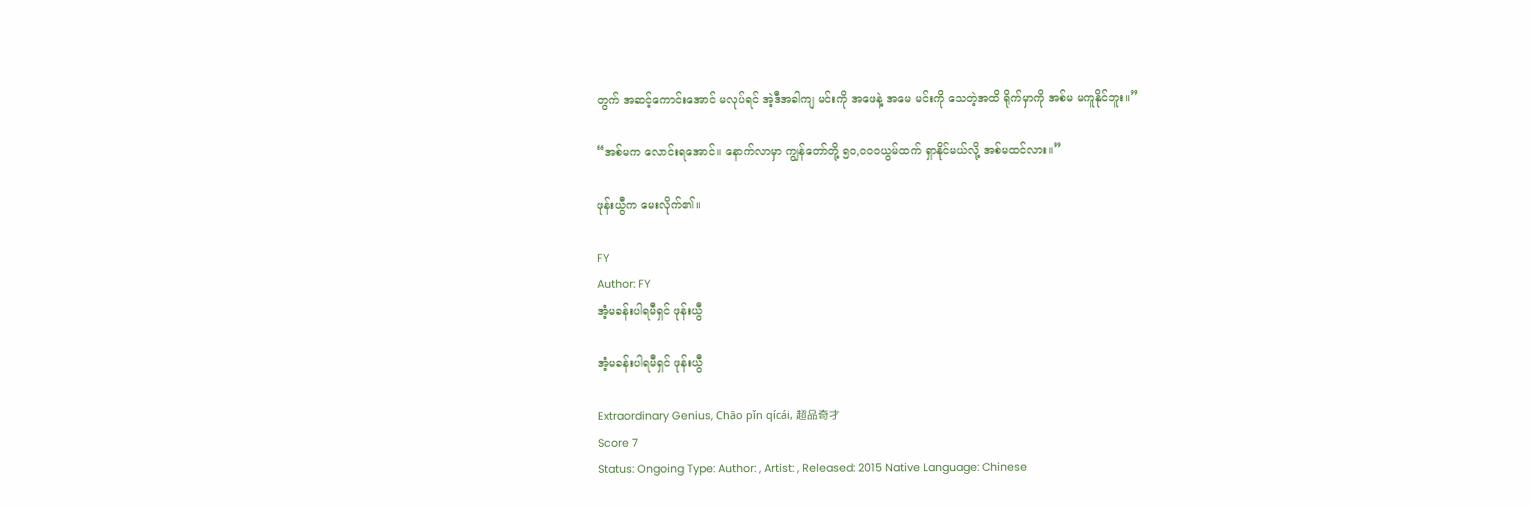တွက် အဆင့်ကောင်းအောင် မလုပ်ရင် အဲ့ဒီအခါကျ မင်းကို အဖေနဲ့ အမေ မင်းကို သေတဲ့အထိ ရိုက်မှာကို အစ်မ မကူနိုင်ဘူး။”

“အစ်မက လောင်းရအောင်။ နောက်လာမှာ ကျွန်တော်တို့ ၅၀,၀၀၀ယွမ်ထက် ရှာနိုင်မယ်လို့ အစ်မထင်လား။”

ဖုန်းယွီက မေးလိုက်၏။

FY
Author: FY
အံ့မခန်းပါရမီရှင် ဖုန်းယွီ

အံ့မခန်းပါရမီရှင် ဖုန်းယွီ

Extraordinary Genius, Chāo pǐn qícái, 超品奇才
Score 7
Status: Ongoing Type: Author: , Artist: , Released: 2015 Native Language: Chinese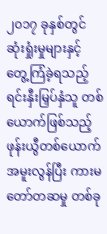၂၀၁၇ ခုနှစ်တွင် ဆုံးရှုံးမှုများနှင့် တွေ့ကြံခဲ့ရသည့် ရင်းနှီးမြှပ်နှံသူ တစ်ယောက်ဖြစ်သည့် ဖုန်းယွီတစ်ယောက် အမူးလွန်ပြီး ကားမတော်တဆမှု တစ်ခု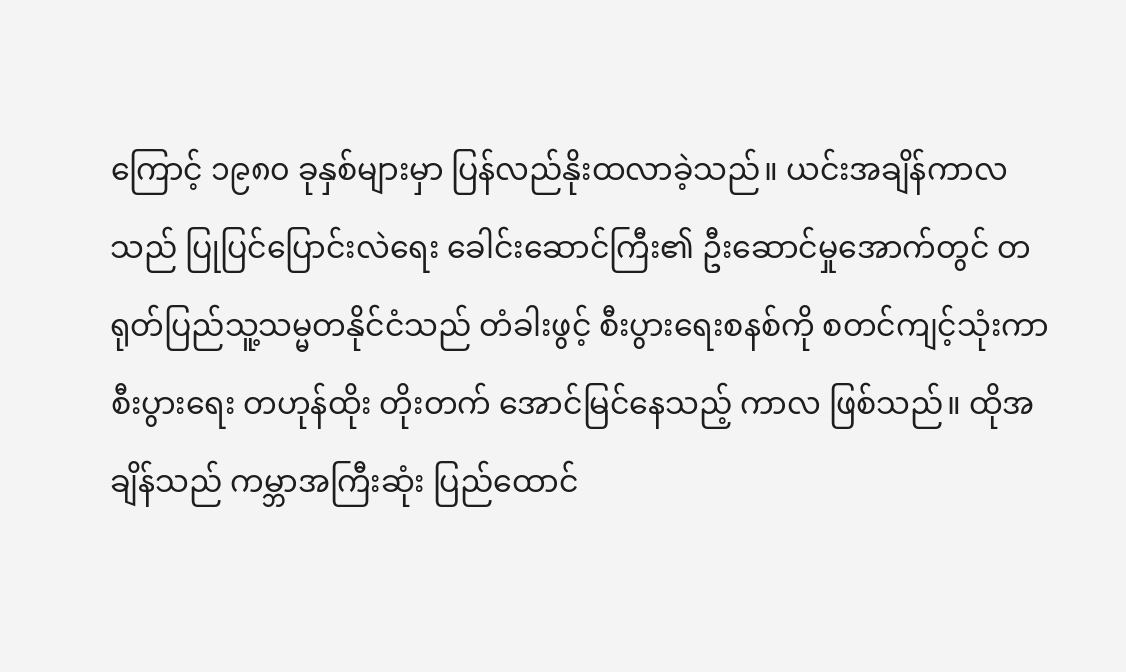ကြောင့် ၁၉၈၀ ခုနှစ်များမှာ ပြန်လည်နိုးထလာခဲ့သည်။ ယင်းအချိန်ကာလသည် ပြုပြင်ပြောင်းလဲရေး ခေါင်းဆောင်ကြီး၏ ဦးဆောင်မှုအောက်တွင် တရုတ်ပြည်သူ့သမ္မတနိုင်ငံသည် တံခါးဖွင့် စီးပွားရေးစနစ်ကို စတင်ကျင့်သုံးကာ စီးပွားရေး တဟုန်ထိုး တိုးတက် အောင်မြင်နေသည့် ကာလ ဖြစ်သည်။ ထိုအချိန်သည် ကမ္ဘာအကြီးဆုံး ပြည်ထောင်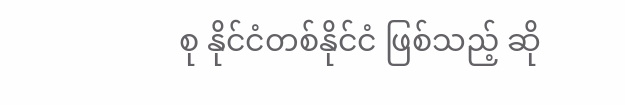စု နိုင်ငံတစ်နိုင်ငံ ဖြစ်သည့် ဆို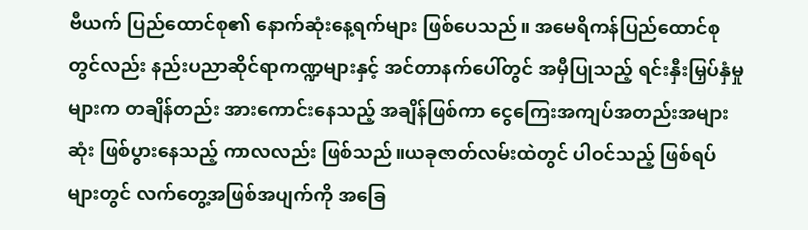ဗီယက် ပြည်ထောင်စု၏ နောက်ဆုံးနေ့ရက်များ ဖြစ်ပေသည်။ အမေရိကန်ပြည်ထောင်စုတွင်လည်း နည်းပညာဆိုင်ရာကဏ္ဍများနှင့် အင်တာနက်ပေါ်တွင် အမှီပြုသည့် ရင်းနှီးမြှပ်နှံမှုများက တချိန်တည်း အားကောင်းနေသည့် အချိန်ဖြစ်ကာ ငွေကြေးအကျပ်အတည်းအများဆုံး ဖြစ်ပွားနေသည့် ကာလလည်း ဖြစ်သည်။ယခုဇာတ်လမ်းထဲတွင် ပါဝင်သည့် ဖြစ်ရပ်များတွင် လက်တွေ့အဖြစ်အပျက်ကို အခြေ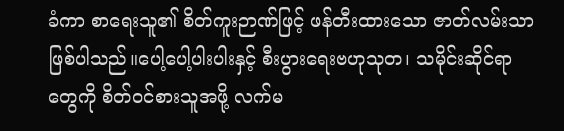ခံကာ စာရေးသူ၏ စိတ်ကူးဉာဏ်ဖြင့် ဖန်တီးထားသော ဇာတ်လမ်းသာဖြစ်ပါသည်။ပေါ့ပေါ့ပါးပါးနှင့် စီးပွားရေးဗဟုသုတ၊ သမိုင်းဆိုင်ရာတွေကို စိတ်ဝင်စားသူအဖို့ လက်မ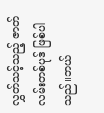လွှတ်သင့်သည့် ဇာတ်လမ်းတစ်ပုဒ် ဖြစ်ပါသည်။ဘယ်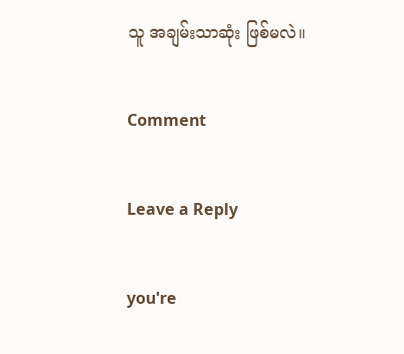သူ အချမ်းသာဆုံး ဖြစ်မလဲ။

Comment

Leave a Reply

you're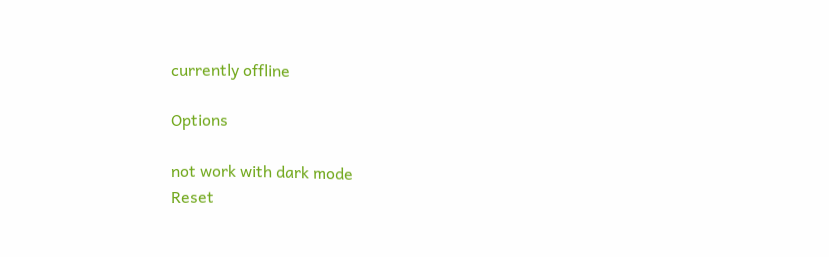currently offline

Options

not work with dark mode
Reset